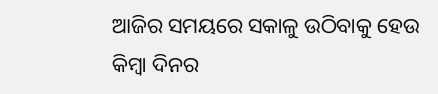ଆଜିର ସମୟରେ ସକାଳୁ ଉଠିବାକୁ ହେଉ କିମ୍ବା ଦିନର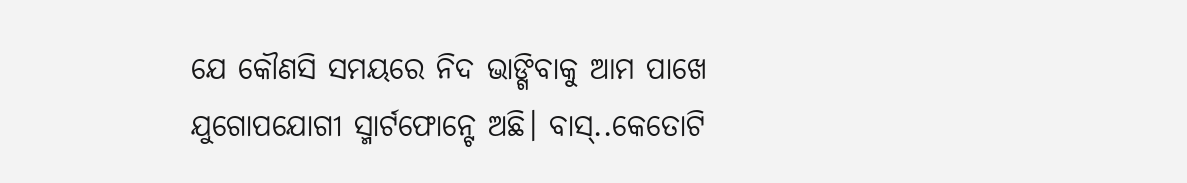ଯେ କୌଣସି ସମୟରେ ନିଦ ଭାଙ୍ଗିବାକୁ ଆମ ପାଖେ ଯୁଗୋପଯୋଗୀ ସ୍ମାର୍ଟଫୋନ୍ଟେ ଅଛି। ବାସ୍..କେତୋଟି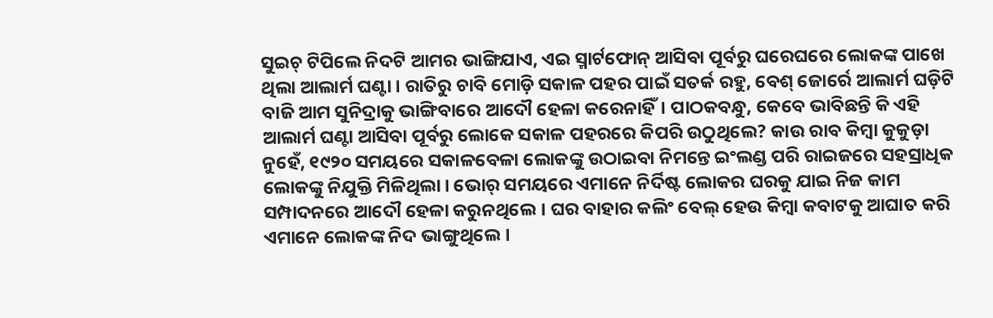ସୁଇଚ୍ ଟିପିଲେ ନିଦଟି ଆମର ଭାଙ୍ଗିଯାଏ, ଏଇ ସ୍ମାର୍ଟଫୋନ୍ ଆସିବା ପୂର୍ବରୁ ଘରେଘରେ ଲୋକଙ୍କ ପାଖେ ଥିଲା ଆଲାର୍ମ ଘଣ୍ଟା। ରାତିରୁ ଚାବି ମୋଡ଼ି ସକାଳ ପହର ପାଇଁ ସତର୍କ ରହୁ, ବେଶ୍ ଜୋର୍ରେ ଆଲାର୍ମ ଘଡ଼ିଟି ବାଜି ଆମ ସୁନିଦ୍ରାକୁ ଭାଙ୍ଗିବାରେ ଆଦୌ ହେଳା କରେନାହିଁ। ପାଠକବନ୍ଧୁ, କେବେ ଭାବିଛନ୍ତି କି ଏହି ଆଲାର୍ମ ଘଣ୍ଟା ଆସିବା ପୂର୍ବରୁ ଲୋକେ ସକାଳ ପହରରେ କିପରି ଉଠୁଥିଲେ? କାଉ ରାବ କିମ୍ବା କୁକୁଡ଼ା ନୁହେଁ, ୧୯୨୦ ସମୟରେ ସକାଳବେଳା ଲୋକଙ୍କୁ ଉଠାଇବା ନିମନ୍ତେ ଇଂଲଣ୍ଡ ପରି ରାଇଜରେ ସହସ୍ରାଧିକ ଲୋକଙ୍କୁ ନିଯୁକ୍ତି ମିଳିଥିଲା। ଭୋର୍ ସମୟରେ ଏମାନେ ନିର୍ଦିଷ୍ଟ ଲୋକର ଘରକୁ ଯାଇ ନିଜ କାମ ସମ୍ପାଦନରେ ଆଦୌ ହେଳା କରୁନଥିଲେ। ଘର ବାହାର କଲିଂ ବେଲ୍ ହେଉ କିମ୍ବା କବାଟକୁ ଆଘାତ କରି ଏମାନେ ଲୋକଙ୍କ ନିଦ ଭାଙ୍ଗୁଥିଲେ।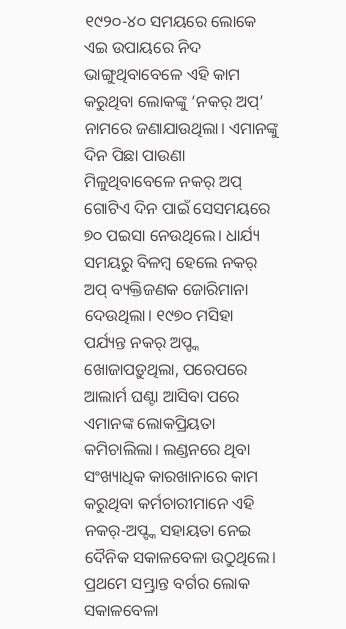୧୯୨୦-୪୦ ସମୟରେ ଲୋକେ ଏଇ ଉପାୟରେ ନିଦ ଭାଙ୍ଗୁଥିବାବେଳେ ଏହି କାମ କରୁଥିବା ଲୋକଙ୍କୁ ‘ନକର୍ ଅପ୍’ ନାମରେ ଜଣାଯାଉଥିଲା। ଏମାନଙ୍କୁ ଦିନ ପିଛା ପାଉଣା ମିଳୁଥିବାବେଳେ ନକର୍ ଅପ୍ ଗୋଟିଏ ଦିନ ପାଇଁ ସେସମୟରେ ୭୦ ପଇସା ନେଉଥିଲେ। ଧାର୍ଯ୍ୟ ସମୟରୁ ବିଳମ୍ବ ହେଲେ ନକର୍ ଅପ୍ ବ୍ୟକ୍ତିଜଣକ ଜୋରିମାନା ଦେଉଥିଲା। ୧୯୭୦ ମସିହା ପର୍ଯ୍ୟନ୍ତ ନକର୍ ଅପ୍ଙ୍କ ଖୋଜାପଡ଼ୁଥିଲା, ପରେପରେ ଆଲାର୍ମ ଘଣ୍ଟା ଆସିବା ପରେ ଏମାନଙ୍କ ଲୋକପ୍ରିୟତା କମିଚାଲିଲା। ଲଣ୍ଡନରେ ଥିବା ସଂଖ୍ୟାଧିକ କାରଖାନାରେ କାମ କରୁଥିବା କର୍ମଚାରୀମାନେ ଏହି ନକର୍-ଅପ୍ଙ୍କ ସହାୟତା ନେଇ ଦୈନିକ ସକାଳବେଳା ଉଠୁଥିଲେ। ପ୍ରଥମେ ସମ୍ଭ୍ରାନ୍ତ ବର୍ଗର ଲୋକ ସକାଳବେଳା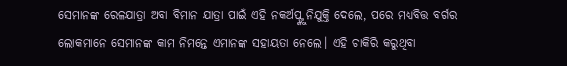ସେମାନଙ୍କ ରେଳଯାତ୍ରା ଅବା ବିମାନ ଯାତ୍ରା ପାଇଁ ଏହି ନକର୍ଅପ୍ଙ୍କୁ ନିଯୁକ୍ତି ଦେଲେ, ପରେ ମଧ୍ୟବିତ୍ତ ବର୍ଗର ଲୋକମାନେ ସେମାନଙ୍କ କାମ ନିମନ୍ତେ ଏମାନଙ୍କ ସହାୟତା ନେଲେ। ଏହି ଚାକିରି କରୁଥିବା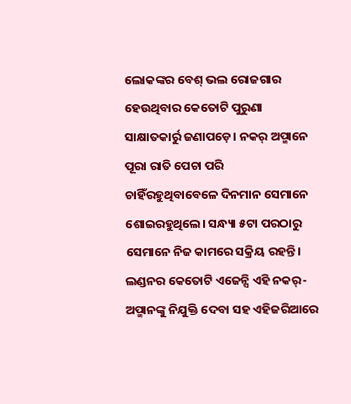ଲୋକଙ୍କର ବେଶ୍ ଭଲ ରୋଜଗାର ହେଉଥିବାର କେତୋଟି ପୁରୁଣା ସାକ୍ଷାତକାର୍ରୁ ଜଣାପଡ଼େ। ନକର୍ ଅପ୍ମାନେ ପୂରା ରାତି ପେଚା ପରି ଚାହିଁରହୁଥିବାବେଳେ ଦିନମାନ ସେମାନେ ଶୋଇରହୁଥିଲେ। ସନ୍ଧ୍ୟା ୫ଟା ପରଠାରୁ ସେମାନେ ନିଜ କାମରେ ସକ୍ରିୟ ରହନ୍ତି। ଲଣ୍ଡନର କେତୋଟି ଏଜେନ୍ସି ଏହି ନକର୍-ଅପ୍ମାନଙ୍କୁ ନିଯୁକ୍ତି ଦେବା ସହ ଏହିଜରିଆରେ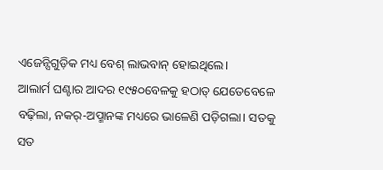ଏଜେନ୍ସିଗୁଡ଼ିକ ମଧ୍ୟ ବେଶ୍ ଲାଭବାନ୍ ହୋଇଥିଲେ।
ଆଲାର୍ମ ଘଣ୍ଟାର ଆଦର ୧୯୫୦ବେଳକୁ ହଠାତ୍ ଯେତେବେଳେ ବଢ଼ିଲା, ନକର୍-ଅପ୍ମାନଙ୍କ ମଧ୍ୟରେ ଭାଳେଣି ପଡ଼ିଗଲା। ସତକୁ ସତ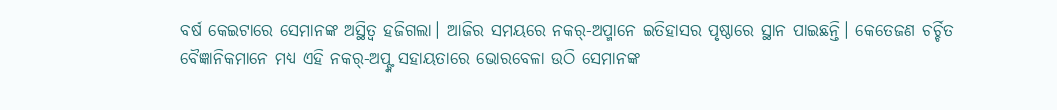ବର୍ଷ କେଇଟାରେ ସେମାନଙ୍କ ଅସ୍ଥିତ୍ବ ହଜିଗଲା। ଆଜିର ସମୟରେ ନକର୍-ଅପ୍ମାନେ ଇତିହାସର ପୃଷ୍ଠାରେ ସ୍ଥାନ ପାଇଛନ୍ତି। କେତେଜଣ ଚର୍ଚ୍ଚିତ ବୈଜ୍ଞାନିକମାନେ ମଧ୍ୟ ଏହି ନକର୍-ଅପ୍ଙ୍କ ସହାୟତାରେ ଭୋରବେଳା ଉଠି ସେମାନଙ୍କ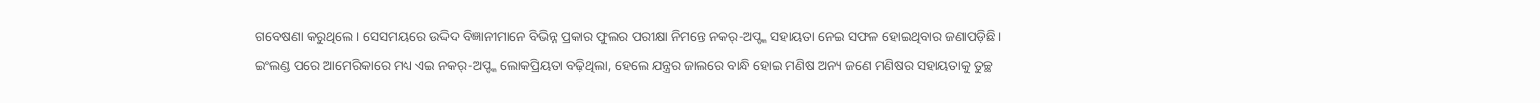ଗବେଷଣା କରୁଥିଲେ। ସେସମୟରେ ଉଦ୍ଦିଦ ବିଜ୍ଞାନୀମାନେ ବିଭିନ୍ନ ପ୍ରକାର ଫୁଲର ପରୀକ୍ଷା ନିମନ୍ତେ ନକର୍-ଅପ୍ଙ୍କ ସହାୟତା ନେଇ ସଫଳ ହୋଇଥିବାର ଜଣାପଡ଼ିଛି।
ଇଂଲଣ୍ଡ ପରେ ଆମେରିକାରେ ମଧ୍ୟ ଏଇ ନକର୍-ଅପ୍ଙ୍କ ଲୋକପ୍ରିୟତା ବଢ଼ିଥିଲା, ହେଲେ ଯନ୍ତ୍ରର ଜାଲରେ ବାନ୍ଧି ହୋଇ ମଣିଷ ଅନ୍ୟ ଜଣେ ମଣିଷର ସହାୟତାକୁ ତୁଚ୍ଛ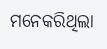ମନେକରିଥିଲା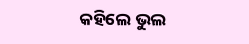କହିଲେ ଭୁଲ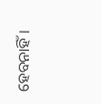ହେବନାହିଁ।